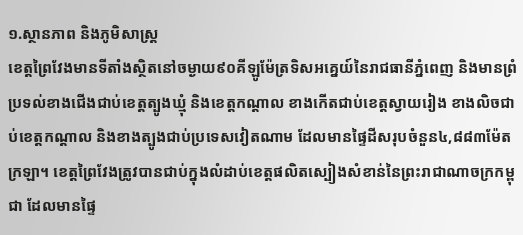១.ស្ថានភាព និងភូមិសាស្រ្ត
ខេត្តព្រៃវែងមានទីតាំងស្ថិតនៅចម្ងាយ៩០គីឡូម៉ែត្រទិសអគ្នេយ៍នៃរាជធានីភ្នំពេញ និងមានព្រំប្រទល់ខាងជើងជាប់ខេត្តត្បូងឃ្មុំ និងខេត្តកណ្តាល ខាងកើតជាប់ខេត្តស្វាយរៀង ខាងលិចជាប់ខេត្តកណ្តាល និងខាងត្បូងជាប់ប្រទេសវៀតណាម ដែលមានផ្ទៃដីសរុបចំនួន៤,៨៨៣ម៉ែតក្រឡា។ ខេត្តព្រៃវែងត្រូវបានជាប់ក្នុងលំដាប់ខេត្តផលិតស្បៀងសំខាន់នៃព្រះរាជាណាចក្រកម្ពុជា ដែលមានផ្ទៃ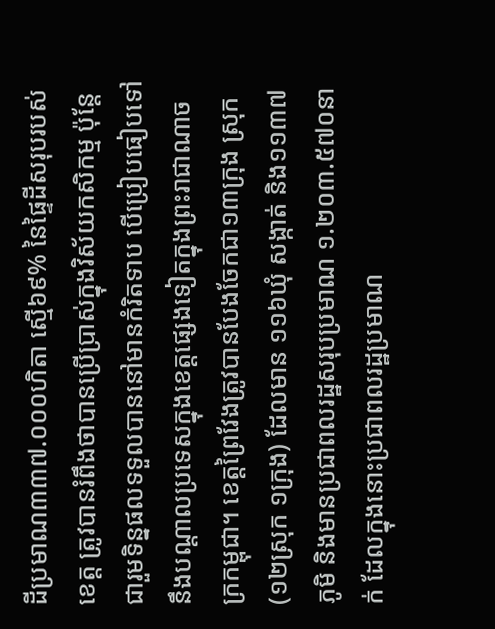ដីប្រមាណ៣៣៧.០០០ហិតា ស្មើ៦៩% នៃផ្ទៃដីសរុបរបស់ខេត្ត ត្រូវបានរំពឹងថាបានប្រើប្រាស់ក្នុងវិស័យកសិកម្ម ប៉ុន្តែជារួមទិន្នផលទទួលបាននៅមានកំរិតទាប បើប្រៀបធៀបទៅនឹងបណ្តាលប្រទេសក្នុងខេត្តផ្សេងទៀតក្នុងព្រះរាជាណាចក្រកម្ពុជា។ ខេត្តព្រៃវែងត្រូវបានបែងចែកជា១៣ក្រុង ស្រុក(១២ស្រុក ១ក្រុង) ដែលមាន ១១៦ឃុំ សង្កាត់ និង១១៣៧ភូមិ និងមានប្រជាពលរដ្ឋសរុបប្រមាណ ១.២០៣.៥៧០នាក់ ដែលក្នុងនោះប្រជាពលរដ្ឋប្រមាណ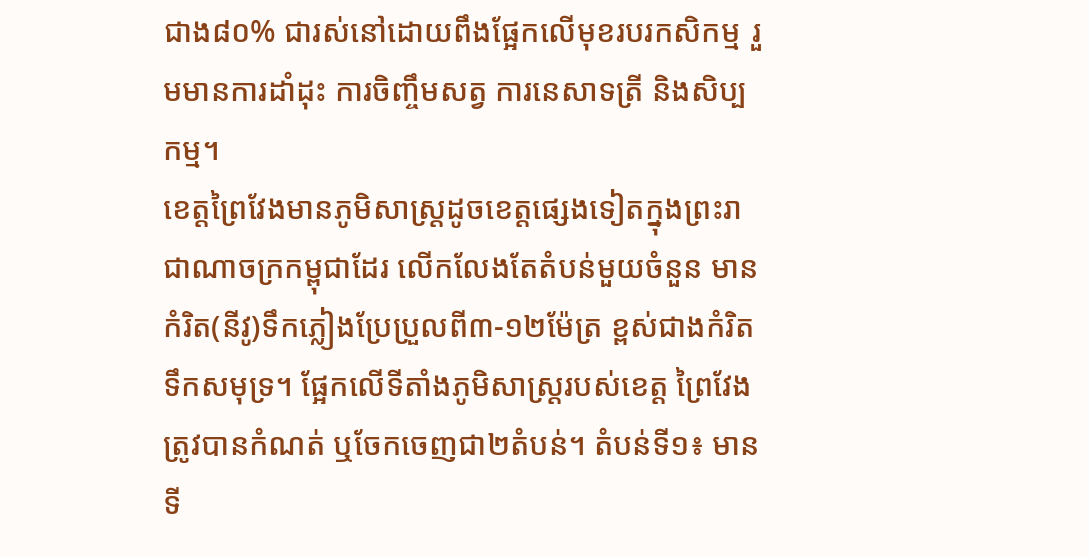ជាង៨០% ជារស់នៅដោយពឹងផ្អែកលើមុខរបរកសិកម្ម រួមមានការដាំដុះ ការចិញ្ចឹមសត្វ ការនេសាទត្រី និងសិប្បកម្ម។
ខេត្តព្រៃវែងមានភូមិសាស្រ្តដូចខេត្តផ្សេងទៀតក្នុងព្រះរាជាណាចក្រកម្ពុជាដែរ លើកលែងតែតំបន់មួយចំនួន មានកំរិត(នីវូ)ទឹកភ្លៀងប្រែប្រួលពី៣-១២ម៉ែត្រ ខ្ពស់ជាងកំរិតទឹកសមុទ្រ។ ផ្អែកលើទីតាំងភូមិសាស្រ្តរបស់ខេត្ត ព្រៃវែងត្រូវបានកំណត់ ឬចែកចេញជា២តំបន់។ តំបន់ទី១៖ មានទី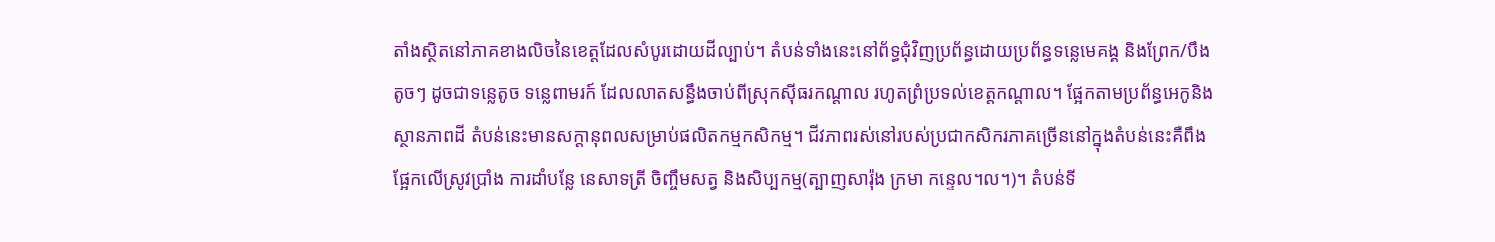តាំងស្ថិតនៅភាគខាងលិចនៃខេត្តដែលសំបូរដោយដីល្បាប់។ តំបន់ទាំងនេះនៅព័ទ្ធជុំវិញប្រព័ន្ធដោយប្រព័ន្ធទន្លេមេគង្គ និងព្រែក/បឹងតូចៗ ដូចជាទន្លេតូច ទន្លេពាមរក៍ ដែលលាតសន្ធឹងចាប់ពីស្រុកស៊ីធរកណ្តាល រហូតព្រំប្រទល់ខេត្តកណ្តាល។ ផ្អែកតាមប្រព័ន្ធអេកូនិងស្ថានភាពដី តំបន់នេះមានសក្តានុពលសម្រាប់ផលិតកម្មកសិកម្ម។ ជីវភាពរស់នៅរបស់ប្រជាកសិករភាគច្រើននៅក្នុងតំបន់នេះគឺពឹងផ្អែកលើស្រូវប្រាំង ការដាំបន្លែ នេសាទត្រី ចិញ្ចឹមសត្វ និងសិប្បកម្ម(ត្បាញសារ៉ុង ក្រមា កន្ទេល។ល។)។ តំបន់ទី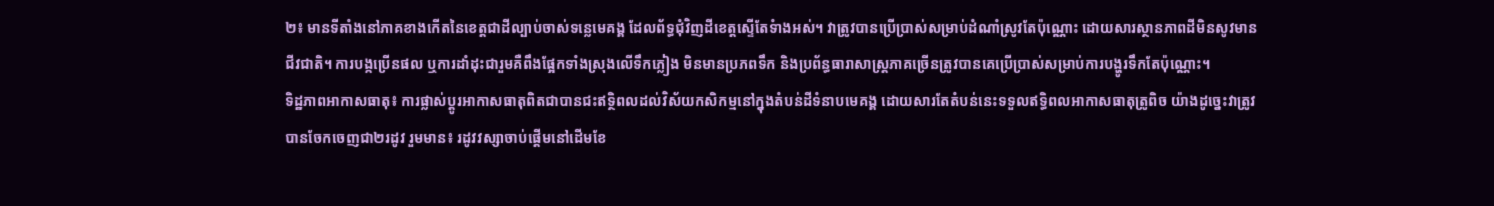២៖ មានទីតាំងនៅភាគខាងកើតនៃខេត្តជាដីល្បាប់ចាស់ទន្លេមេគង្គ ដែលព័ទ្ធជុំវិញដីខេត្តស្ទើតែទំាងអស់។ វាត្រូវបានប្រើប្រាស់សម្រាប់ដំណាំស្រូវតែប៉ុណ្ណោះ ដោយសារស្ថានភាពដីមិនសូវមានជីវជាតិ។ ការបង្កប្រើនផល ឬការដាំដុះជារួមគឺពឹងផ្អែកទាំងស្រុងលើទឹកភ្លៀង មិនមានប្រភពទឹក និងប្រព័ន្ធធារាសាស្រ្តភាគច្រើនត្រូវបានគេប្រើប្រាស់សម្រាប់ការបង្ហូរទឹកតែប៉ុណ្ណោះ។
ទិដ្ឋភាពអាកាសធាតុ៖ ការផ្លាស់ប្តូរអាកាសធាតុពិតជាបានជះឥទ្ថិពលដល់វិស័យកសិកម្មនៅក្នុងតំបន់ដីទំនាបមេគង្គ ដោយសារតែតំបន់នេះទទួលឥទ្ធិពលអាកាសធាតុត្រូពិច យ៉ាងដូច្នេះវាត្រូវបានចែកចេញជា២រដូវ រួមមាន៖ រដូវវស្សាចាប់ផ្តើមនៅដើមខែ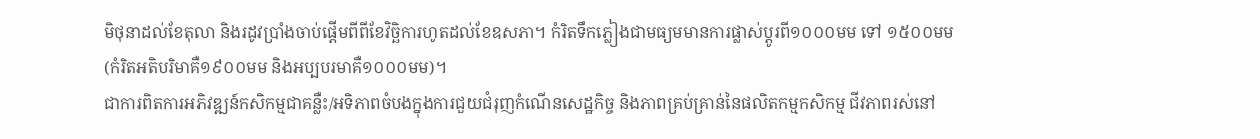មិថុនាដល់ខែតុលា និងរដូវប្រាំងចាប់ផ្តើមពីពីខែវិច្ឆិការហូតដល់ខែឧសភា។ កំរិតទឹកភ្លៀងជាមធ្យមមានការផ្លាស់ប្តូរពី១០០០មម ទៅ ១៥០០មម (កំរិតអតិបរិមាគឺ១៩០០មម និងអប្បបរមាគឺ១០០០មម)។
ជាការពិតការអភិវឌ្ឍន៍កសិកម្មជាគន្លឺះ/អទិភាពចំបងក្នុងការជួយជំរុញកំណើនសេដ្ឋកិច្ច និងភាពគ្រប់គ្រាន់នៃផលិតកម្មកសិកម្ម ជីវភាពរស់នៅ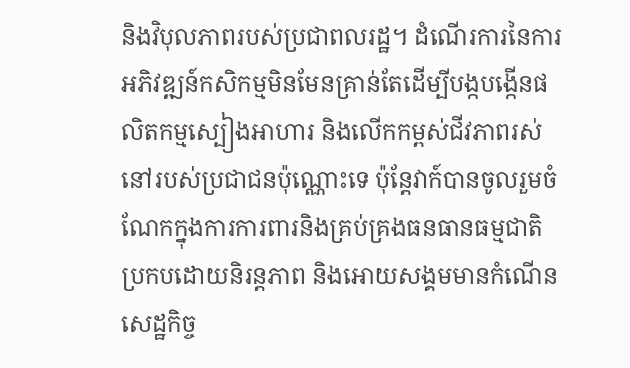និងវិបុលភាពរបស់ប្រជាពលរដ្ឋ។ ដំណើរការនៃការអភិវឌ្ឍន៍កសិកម្មមិនមែនគ្រាន់តែដើម្បីបង្កបង្កើនផលិតកម្មស្បៀងអាហារ និងលើកកម្ពស់ជីវភាពរស់នៅរបស់ប្រជាជនប៉ុណ្ណោះទេ ប៉ុន្តែវាក៍បានចូលរួមចំណែកក្នុងការការពារនិងគ្រប់គ្រងធនធានធម្មជាតិប្រកបដោយនិរន្តភាព និងអោយសង្គមមានកំណើនសេដ្ឋកិច្ច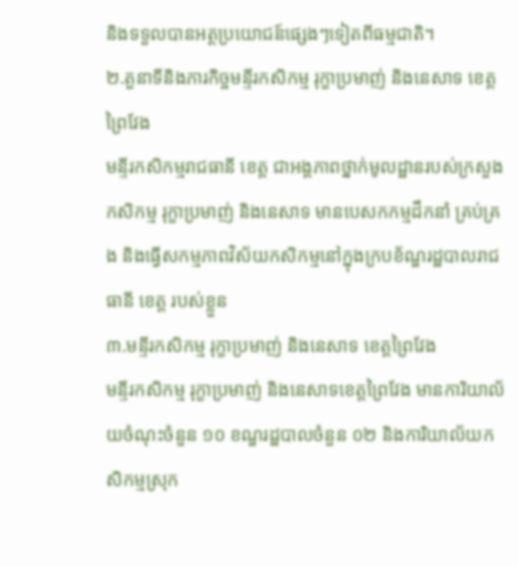និងទទួលបានអត្ថប្រយោជន៍ផ្សេងៗទៀតពីធម្មជាតិ។
២.តួនាទីនិងភារកិច្ចមន្ទីរកសិកម្ម រុក្ខាប្រមាញ់ និងនេសាទ ខេត្តព្រៃវែង
មន្ទីរកសិកម្មរាជធានី ខេត្ត ជាអង្គភាពថ្នាក់មូលដ្ឋានរបស់ក្រសួងកសិកម្ម រុក្ខាប្រមាញ់ និងនេសាទ មានបេសកកម្មដឹកនាំ គ្រប់គ្រង និងធ្វើសកម្មភាពវិស័យកសិកម្មនៅក្នុងក្របខ័ណ្ឌរដ្ឋបាលរាជធានី ខេត្ត របស់ខ្លួន
៣.មន្ទីរកសិកម្ម រុក្ខាប្រមាញ់ និងនេសាទ ខេត្តព្រៃវែង
មន្ទីរកសិកម្ម រុក្ខាប្រមាញ់ និងនេសាទខេត្តព្រៃវែង មានការិយាល័យចំណុះចំនួន ១០ ខណ្ឌរដ្ឋបាលចំនួន ០២ និងការិយាល័យកសិកម្មស្រុក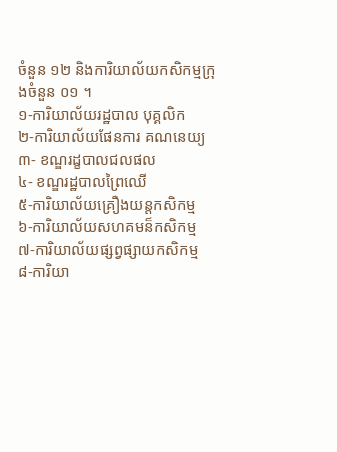ចំនួន ១២ និងការិយាល័យកសិកម្មក្រុងចំនួន ០១ ។
១-ការិយាល័យរដ្ឋបាល បុគ្គលិក
២-ការិយាល័យផែនការ គណនេយ្យ
៣- ខណ្ឌរដ្ខបាលជលផល
៤- ខណ្ឌរដ្ឋបាលព្រៃឈើ
៥-ការិយាល័យគ្រឿងយន្តកសិកម្ម
៦-ការិយាល័យសហគមន៏កសិកម្ម
៧-ការិយាល័យផ្សព្វផ្សាយកសិកម្ម
៨-ការិយា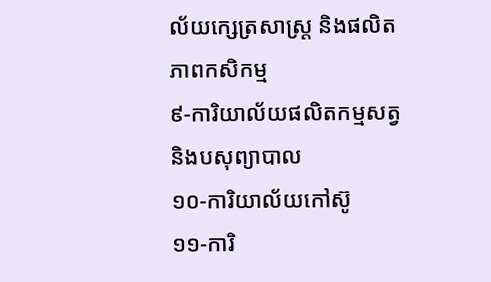ល័យក្សេត្រសាស្រ្ត និងផលិតភាពកសិកម្ម
៩-ការិយាល័យផលិតកម្មសត្វ និងបសុព្យាបាល
១០-ការិយាល័យកៅស៊ូ
១១-ការិ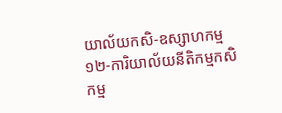យាល័យកសិ-ឧស្សាហកម្ម
១២-ការិយាល័យនីតិកម្មកសិកម្ម